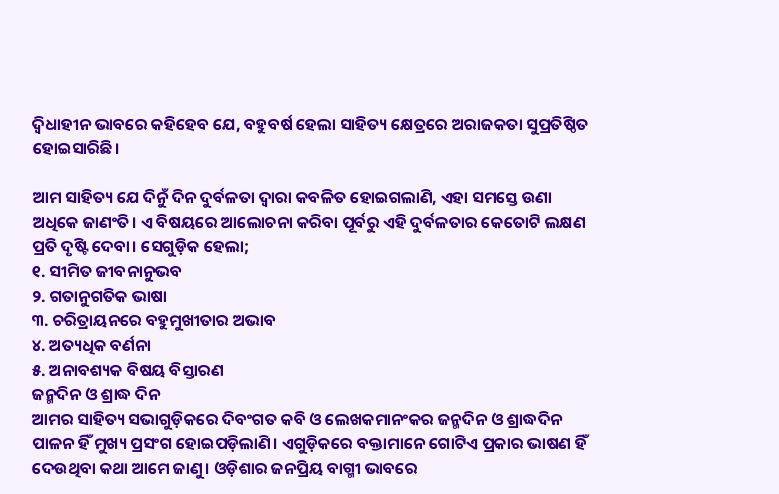ଦ୍ବିଧାହୀନ ଭାବରେ କହିହେବ ଯେ, ବହୁବର୍ଷ ହେଲା ସାହିତ୍ୟ କ୍ଷେତ୍ରରେ ଅରାଜକତା ସୁପ୍ରତିଷ୍ଠିତ ହୋଇସାରିଛି।

ଆମ ସାହିତ୍ୟ ଯେ ଦିନୁଁ ଦିନ ଦୁର୍ବଳତା ଦ୍ବାରା କବଳିତ ହୋଇଗଲାଣି, ଏହା ସମସ୍ତେ ଉଣା ଅଧିକେ ଜାଣଂତି। ଏ ବିଷୟରେ ଆଲୋଚନା କରିବା ପୂର୍ବରୁ ଏହି ଦୁର୍ବଳତାର କେତୋଟି ଲକ୍ଷଣ ପ୍ରତି ଦୃଷ୍ଟି ଦେବା। ସେଗୁଡ଼ିକ ହେଲା;
୧. ସୀମିତ ଜୀବନାନୁଭବ
୨. ଗତାନୁଗତିକ ଭାଷା
୩. ଚରିତ୍ରାୟନରେ ବହୁମୁଖୀତାର ଅଭାବ
୪. ଅତ୍ୟଧିକ ବର୍ଣନା
୫. ଅନାବଶ୍ୟକ ବିଷୟ ବିସ୍ତାରଣ
ଜନ୍ମଦିନ ଓ ଶ୍ରାଦ୍ଧ ଦିନ
ଆମର ସାହିତ୍ୟ ସଭାଗୁଡ଼ିକରେ ଦିବଂଗତ କବି ଓ ଲେଖକମାନଂକର ଜନ୍ମଦିନ ଓ ଶ୍ରାଦ୍ଧଦିନ ପାଳନ ହିଁ ମୁଖ୍ୟ ପ୍ରସଂଗ ହୋଇପଡ଼ିଲାଣି। ଏଗୁଡ଼ିକରେ ବକ୍ତାମାନେ ଗୋଟିଏ ପ୍ରକାର ଭାଷଣ ହିଁ ଦେଉଥିବା କଥା ଆମେ ଜାଣୁ। ଓଡ଼ିଶାର ଜନପ୍ରିୟ ବାଗ୍ମୀ ଭାବରେ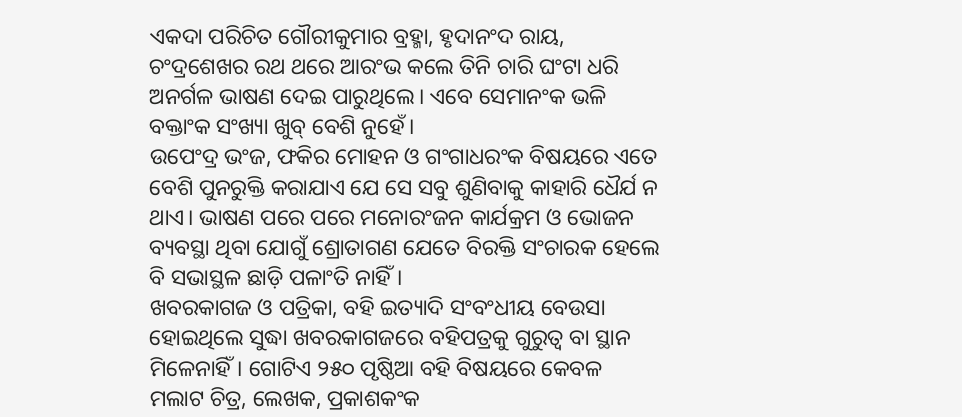ଏକଦା ପରିଚିତ ଗୌରୀକୁମାର ବ୍ରହ୍ମା, ହୃଦାନଂଦ ରାୟ, ଚଂଦ୍ରଶେଖର ରଥ ଥରେ ଆରଂଭ କଲେ ତିନି ଚାରି ଘଂଟା ଧରି ଅନର୍ଗଳ ଭାଷଣ ଦେଇ ପାରୁଥିଲେ। ଏବେ ସେମାନଂକ ଭଳି ବକ୍ତାଂକ ସଂଖ୍ୟା ଖୁବ୍ ବେଶି ନୁହେଁ।
ଉପେଂଦ୍ର ଭଂଜ, ଫକିର ମୋହନ ଓ ଗଂଗାଧରଂକ ବିଷୟରେ ଏତେ ବେଶି ପୁନରୁକ୍ତି କରାଯାଏ ଯେ ସେ ସବୁ ଶୁଣିବାକୁ କାହାରି ଧୈର୍ଯ ନ ଥାଏ। ଭାଷଣ ପରେ ପରେ ମନୋରଂଜନ କାର୍ଯକ୍ରମ ଓ ଭୋଜନ ବ୍ୟବସ୍ଥା ଥିବା ଯୋଗୁଁ ଶ୍ରୋତାଗଣ ଯେତେ ବିରକ୍ତି ସଂଚାରକ ହେଲେ ବି ସଭାସ୍ଥଳ ଛାଡ଼ି ପଳାଂତି ନାହିଁ।
ଖବରକାଗଜ ଓ ପତ୍ରିକା, ବହି ଇତ୍ୟାଦି ସଂବଂଧୀୟ ବେଉସା ହୋଇଥିଲେ ସୁଦ୍ଧା ଖବରକାଗଜରେ ବହିପତ୍ରକୁ ଗୁରୁତ୍ବ ବା ସ୍ଥାନ ମିଳେନାହିଁ। ଗୋଟିଏ ୨୫୦ ପୃଷ୍ଠିଆ ବହି ବିଷୟରେ କେବଳ ମଲାଟ ଚିତ୍ର, ଲେଖକ, ପ୍ରକାଶକଂକ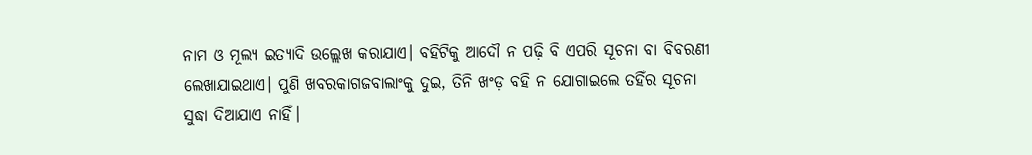ନାମ ଓ ମୂଲ୍ୟ ଇତ୍ୟାଦି ଉଲ୍ଲେଖ କରାଯାଏ। ବହିଟିକୁ ଆଦୌ ନ ପଢ଼ି ବି ଏପରି ସୂଚନା ବା ବିବରଣୀ ଲେଖାଯାଇଥାଏ। ପୁଣି ଖବରକାଗଜବାଲାଂକୁ ଦୁଇ, ତିନି ଖଂଡ଼ ବହି ନ ଯୋଗାଇଲେ ତହିଁର ସୂଚନା ସୁଦ୍ଧା ଦିଆଯାଏ ନାହିଁ।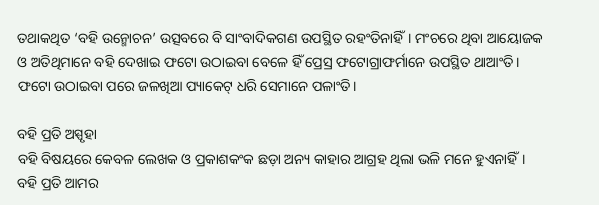ତଥାକଥିତ ‘ବହି ଉନ୍ମୋଚନ’ ଉତ୍ସବରେ ବି ସାଂବାଦିକଗଣ ଉପସ୍ଥିତ ରହଂତିନାହିଁ। ମଂଚରେ ଥିବା ଆୟୋଜକ ଓ ଅତିଥିମାନେ ବହି ଦେଖାଇ ଫଟୋ ଉଠାଇବା ବେଳେ ହିଁ ପ୍ରେସ୍ର ଫଟୋଗ୍ରାଫର୍ମାନେ ଉପସ୍ଥିତ ଥାଆଂତି। ଫଟୋ ଉଠାଇବା ପରେ ଜଳଖିଆ ପ୍ୟାକେଟ୍ ଧରି ସେମାନେ ପଳାଂତି।

ବହି ପ୍ରତି ଅସ୍ପୃହା
ବହି ବିଷୟରେ କେବଳ ଲେଖକ ଓ ପ୍ରକାଶକଂକ ଛଡ଼ା ଅନ୍ୟ କାହାର ଆଗ୍ରହ ଥିଲା ଭଳି ମନେ ହୁଏନାହିଁ। ବହି ପ୍ରତି ଆମର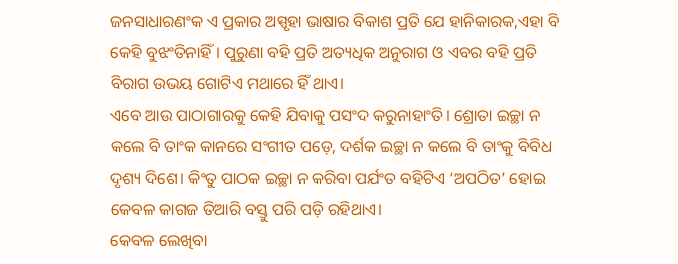ଜନସାଧାରଣଂକ ଏ ପ୍ରକାର ଅସ୍ପୃହା ଭାଷାର ବିକାଶ ପ୍ରତି ଯେ ହାନିକାରକ,ଏହା ବି କେହି ବୁଝଂତିନାହିଁ। ପୁରୁଣା ବହି ପ୍ରତି ଅତ୍ୟଧିକ ଅନୁରାଗ ଓ ଏବର ବହି ପ୍ରତି ବିରାଗ ଉଭୟ ଗୋଟିଏ ମଥାରେ ହିଁ ଥାଏ।
ଏବେ ଆଉ ପାଠାଗାରକୁ କେହି ଯିବାକୁ ପସଂଦ କରୁନାହାଂତି। ଶ୍ରୋତା ଇଚ୍ଛା ନ କଲେ ବି ତାଂକ କାନରେ ସଂଗୀତ ପଡ଼େ, ଦର୍ଶକ ଇଚ୍ଛା ନ କଲେ ବି ତାଂକୁ ବିବିଧ ଦୃଶ୍ୟ ଦିଶେ। କିଂତୁ ପାଠକ ଇଚ୍ଛା ନ କରିବା ପର୍ଯଂତ ବହିଟିଏ ‘ଅପଠିତ’ ହୋଇ କେବଳ କାଗଜ ତିଆରି ବସ୍ତୁ ପରି ପଡ଼ି ରହିଥାଏ।
କେବଳ ଲେଖିବା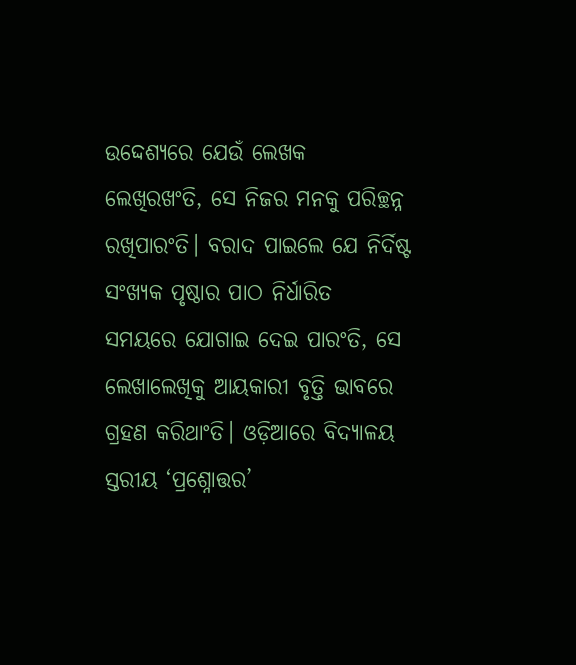ଉଦ୍ଦେଶ୍ୟରେ ଯେଉଁ ଲେଖକ ଲେଖିରଖଂତି, ସେ ନିଜର ମନକୁ ପରିଚ୍ଛନ୍ନ ରଖିପାରଂତି। ବରାଦ ପାଇଲେ ଯେ ନିର୍ଦିଷ୍ଟ ସଂଖ୍ୟକ ପୃଷ୍ଠାର ପାଠ ନିର୍ଧାରିତ ସମୟରେ ଯୋଗାଇ ଦେଇ ପାରଂତି, ସେ ଲେଖାଲେଖିକୁ ଆୟକାରୀ ବୃତ୍ତି ଭାବରେ ଗ୍ରହଣ କରିଥାଂତି। ଓଡ଼ିଆରେ ବିଦ୍ୟାଳୟ ସ୍ତରୀୟ ‘ପ୍ରଶ୍ନୋତ୍ତର’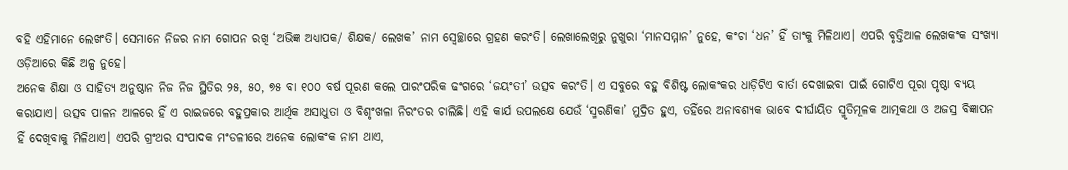ବହି ଏହିମାନେ ଲେଖଂତି। ସେମାନେ ନିଜର ନାମ ଗୋପନ ରଖି ‘ଅଭିଜ୍ଞ ଅଧ୍ୟାପକ/ ଶିକ୍ଷକ/ ଲେଖକ’ ନାମ ସ୍ୱେଚ୍ଛାରେ ଗ୍ରହଣ କରଂତି। ଲେଖାଲେଖିରୁ ନୁଖୁରା ‘ମାନସମ୍ମାନ’ ନୁହେ, କଂଚା ‘ଧନ’ ହିଁ ତାଂକୁ ମିଳିଥାଏ। ଏପରି ବୃତ୍ତିଆଳ ଲେଖକଂକ ସଂଖ୍ୟା ଓଡ଼ିଆରେ କିଛି ଅଳ୍ପ ନୁହେ।
ଅନେକ ଶିକ୍ଷା ଓ ସାହିତ୍ୟ ଅନୁଷ୍ଠାନ ନିଜ ନିଜ ସ୍ଥିତିର ୨୫, ୫୦, ୭୫ ବା ୧୦୦ ବର୍ଷ ପୂରଣ କଲେ ପାରଂପରିକ ଢଂଗରେ ‘ଜୟଂତୀ’ ଉତ୍ସବ କରଂତି। ଏ ସବୁରେ ବହୁ ବିଶିଷ୍ଟ ଲୋକଂକର ଧାଡ଼ିଟିଏ ବାର୍ତା ଦେଖାଇବା ପାଇଁ ଗୋଟିଏ ପୂରା ପୃଷ୍ଠା ବ୍ୟୟ କରାଯାଏ। ଉତ୍ସବ ପାଳନ ଆଳରେ ହିଁ ଏ ରାଇଜରେ ବହୁପ୍ରକାର ଆର୍ଥିକ ଅସାଧୁତା ଓ ବିଶୃଂଖଳା ନିରଂତର ଚାଲିଛି। ଏହି କାର୍ଯ ଉପଲକ୍ଷେ ଯେଉଁ ‘ସ୍ମରଣିକା’ ମୁଦ୍ରିତ ହୁଏ, ତହିଁରେ ଅନାବଶ୍ୟକ ଭାବେ ଦୀର୍ଘାୟିତ ସ୍ମୃତିମୂଳକ ଆତ୍ମକଥା ଓ ଅଜସ୍ର ବିଜ୍ଞାପନ ହିଁ ଦେଖିବାକୁ ମିଳିଥାଏ। ଏପରି ଗ୍ରଂଥର ସଂପାଦକ ମଂଡଳୀରେ ଅନେକ ଲୋକଂକ ନାମ ଥାଏ,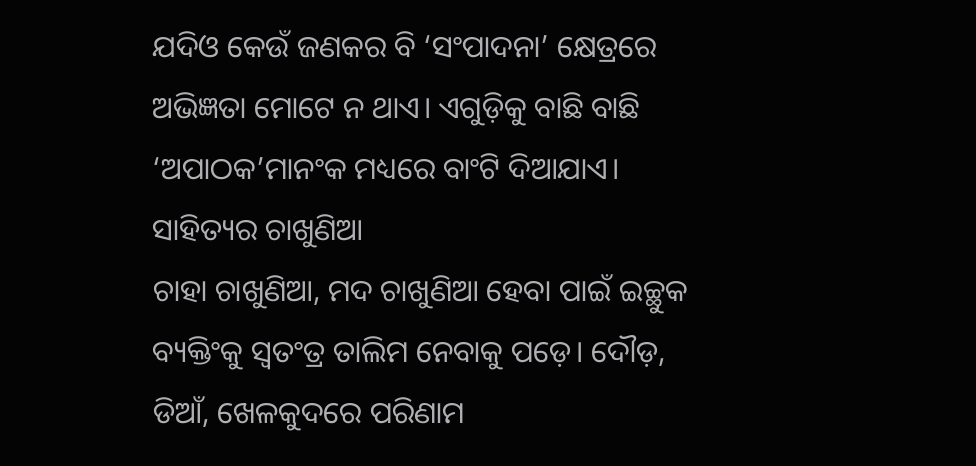ଯଦିଓ କେଉଁ ଜଣକର ବି ‘ସଂପାଦନା’ କ୍ଷେତ୍ରରେ ଅଭିଜ୍ଞତା ମୋଟେ ନ ଥାଏ। ଏଗୁଡ଼ିକୁ ବାଛି ବାଛି ‘ଅପାଠକ’ମାନଂକ ମଧ୍ୟରେ ବାଂଟି ଦିଆଯାଏ।
ସାହିତ୍ୟର ଚାଖୁଣିଆ
ଚାହା ଚାଖୁଣିଆ, ମଦ ଚାଖୁଣିଆ ହେବା ପାଇଁ ଇଚ୍ଛୁକ ବ୍ୟକ୍ତିଂକୁ ସ୍ଵତଂତ୍ର ତାଲିମ ନେବାକୁ ପଡ଼େ। ଦୌଡ଼, ଡିଆଁ, ଖେଳକୁଦରେ ପରିଣାମ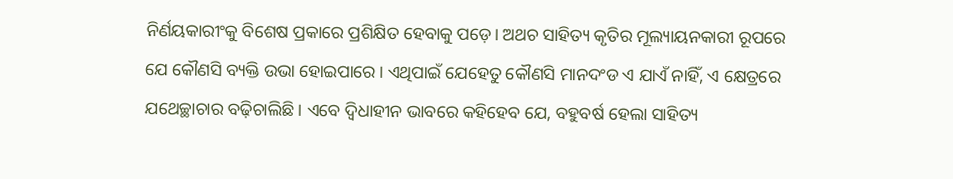ନିର୍ଣୟକାରୀଂକୁ ବିଶେଷ ପ୍ରକାରେ ପ୍ରଶିକ୍ଷିତ ହେବାକୁ ପଡ଼େ। ଅଥଚ ସାହିତ୍ୟ କୃତିର ମୂଲ୍ୟାୟନକାରୀ ରୂପରେ ଯେ କୌଣସି ବ୍ୟକ୍ତି ଉଭା ହୋଇପାରେ। ଏଥିପାଇଁ ଯେହେତୁ କୌଣସି ମାନଦଂଡ ଏ ଯାଏଁ ନାହିଁ, ଏ କ୍ଷେତ୍ରରେ ଯଥେଚ୍ଛାଚାର ବଢ଼ିଚାଲିଛି। ଏବେ ଦ୍ବିଧାହୀନ ଭାବରେ କହିହେବ ଯେ, ବହୁବର୍ଷ ହେଲା ସାହିତ୍ୟ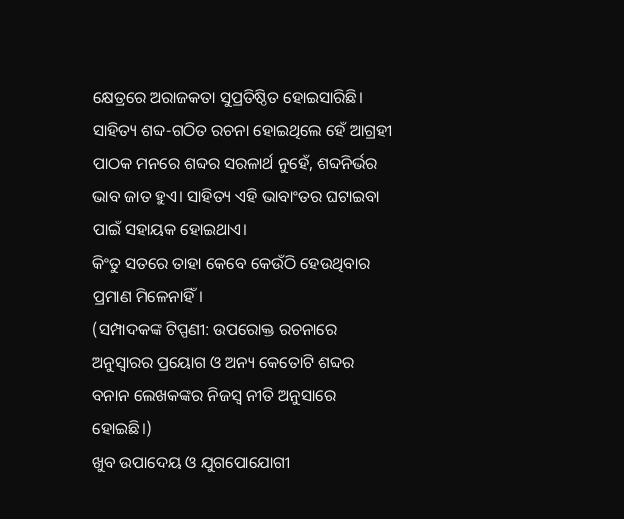କ୍ଷେତ୍ରରେ ଅରାଜକତା ସୁପ୍ରତିଷ୍ଠିତ ହୋଇସାରିଛି।
ସାହିତ୍ୟ ଶବ୍ଦ-ଗଠିତ ରଚନା ହୋଇଥିଲେ ହେଁ ଆଗ୍ରହୀ ପାଠକ ମନରେ ଶବ୍ଦର ସରଳାର୍ଥ ନୁହେଁ, ଶବ୍ଦନିର୍ଭର ଭାବ ଜାତ ହୁଏ। ସାହିତ୍ୟ ଏହି ଭାବାଂତର ଘଟାଇବା ପାଇଁ ସହାୟକ ହୋଇଥାଏ।
କିଂତୁ ସତରେ ତାହା କେବେ କେଉଁଠି ହେଉଥିବାର ପ୍ରମାଣ ମିଳେନାହିଁ।
(ସମ୍ପାଦକଙ୍କ ଟିପ୍ପଣୀ: ଉପରୋକ୍ତ ରଚନାରେ ଅନୁସ୍ବାରର ପ୍ରୟୋଗ ଓ ଅନ୍ୟ କେତୋଟି ଶବ୍ଦର ବନାନ ଲେଖକଙ୍କର ନିଜସ୍ୱ ନୀତି ଅନୁସାରେ ହୋଇଛି।)
ଖୁବ ଉପାଦେୟ ଓ ଯୁଗପୋଯୋଗୀ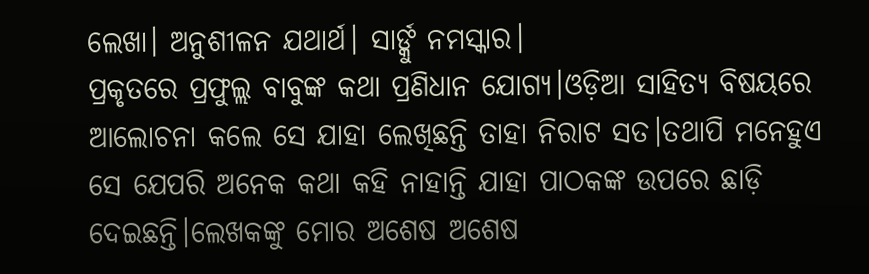ଲେଖା। ଅନୁଶୀଳନ ଯଥାର୍ଥ। ସାର୍ଙ୍କୁ ନମସ୍କାର।
ପ୍ରକୃତରେ ପ୍ରଫୁଲ୍ଲ ବାବୁଙ୍କ କଥା ପ୍ରଣିଧାନ ଯୋଗ୍ୟ।ଓଡ଼ିଆ ସାହିତ୍ୟ ବିଷୟରେ ଆଲୋଚନା କଲେ ସେ ଯାହା ଲେଖିଛନ୍ତି ତାହା ନିରାଟ ସତ।ତଥାପି ମନେହୁଏ ସେ ଯେପରି ଅନେକ କଥା କହି ନାହାନ୍ତି ଯାହା ପାଠକଙ୍କ ଉପରେ ଛାଡ଼ି ଦେଇଛନ୍ତି।ଲେଖକଙ୍କୁ ମୋର ଅଶେଷ ଅଶେଷ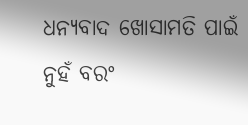ଧନ୍ୟବାଦ ଖୋସାମତି ପାଇଁ ନୁହଁ ବରଂ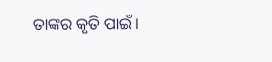ତାଙ୍କର କୃତି ପାଇଁ।